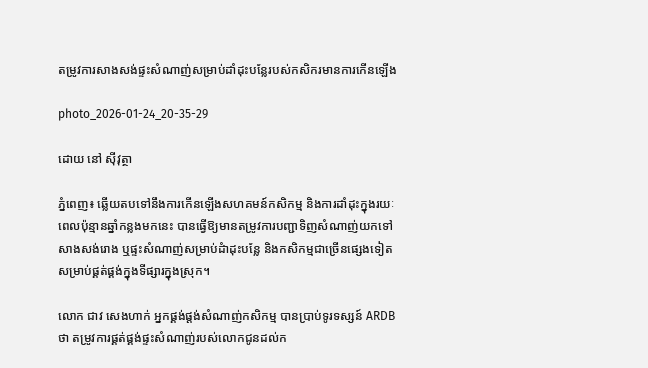តម្រូវការសាងសង់ផ្ទះសំណាញ់សម្រាប់ដាំដុះបន្លែរបស់កសិករមានការកើនឡើង

photo_2026-01-24_20-35-29

ដោយ នៅ ស៊ីវុត្ថា

ភ្នំពេញ៖ ឆ្លើយតបទៅនឹងការកើនឡើងសហគមន៍កសិកម្ម និងការដាំដុះក្នុងរយៈពេលប៉ុន្មានឆ្នាំកន្លងមកនេះ បានធ្វើឱ្យមានតម្រូវការបញ្ជាទិញសំណាញ់យកទៅសាងសង់រោង ឬផ្ទះសំណាញ់សម្រាប់ដំាដុះបន្លែ និងកសិកម្មជាច្រើនផ្សេងទៀត សម្រាប់ផ្គត់ផ្គង់ក្នុងទីផ្សារក្នុងស្រុក។

លោក ជាវ សេងហាក់ អ្នកផ្គង់ផ្តង់សំណាញ់កសិកម្ម បានប្រាប់ទូរទស្សន៍ ARDBថា តម្រូវការផ្គត់ផ្គង់ផ្ទះសំណាញ់របស់លោកជូនដល់ក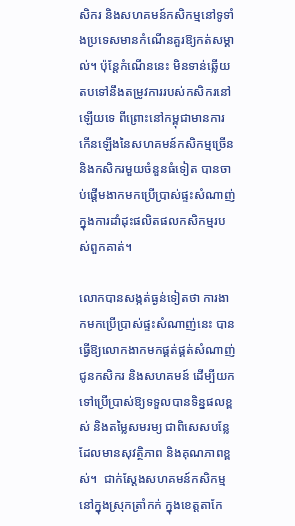សិករ និងសហគមន៍កសិកម្មនៅទូទាំងប្រទេសមានកំណើនគួរឱ្យកត់សម្គាល់។ ប៉ុន្តែកំណើននេះ មិនទាន់ឆ្លើយតបទៅនឹងតម្រូវការរបស់កសិករនៅឡើយទេ ពីព្រោះនៅកម្ពុជាមានការកើនឡើងនៃសហគមន៍កសិកម្មច្រើន និងកសិករមួយចំនួនធំទៀត បានចាប់ផ្តើមងាកមកប្រើប្រាស់ផ្ទះសំណាញ់ក្នុងការដាំដុះផលិតផលកសិកម្មរបស់ពួកគាត់។

លោកបានសង្កត់ធ្ងន់ទៀតថា ការងាកមកប្រើប្រាស់ផ្ទះសំណាញ់នេះ បានធ្វើឱ្យលោកងាកមកផ្គត់ផ្គត់សំណាញ់ជូនកសិករ និងសហគមន៍ ដើម្បីយកទៅប្រើប្រាស់ឱ្យទទួលបានទិន្នផលខ្ពស់ និងតម្លៃសមរម្យ ជាពិសេសបន្លែដែលមានសុវត្ថិភាព និងគុណភាពខ្ពស់។  ជាក់ស្តែងសហគមន៍កសិកម្ម នៅក្នុងស្រុកត្រាំកក់ ក្នុងខេត្តតាកែ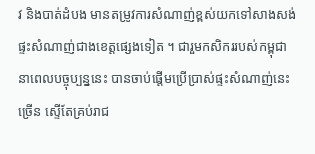វ និងបាត់ដំបង មានតម្រូវការសំណាញ់ខ្ពស់យកទៅសាងសង់ផ្ទះសំណាញ់ជាងខេត្តផ្សេងទៀត ។ ជារួមកសិកររបស់កម្ពុជានាពេលបច្ចុប្បន្ននេះ បានចាប់ផ្តើមប្រើប្រាស់ផ្ទះសំណាញ់នេះច្រើន ស្ទើតែគ្រប់រាជ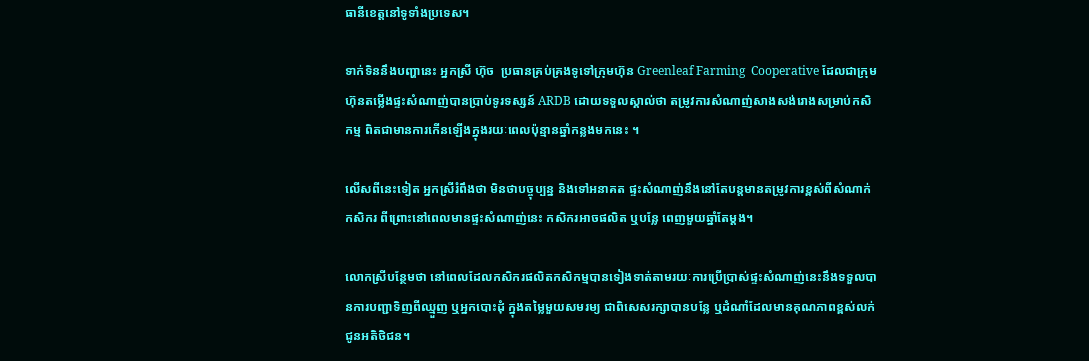ធានីខេត្តនៅទូទាំងប្រទេស។

ទាក់ទិននឹងបញ្ហានេះ អ្នកស្រី ហ៊ុច  ប្រធានគ្រប់គ្រងទូទៅក្រុមហ៊ុន Greenleaf Farming  Cooperative ដែលជាក្រុមហ៊ុនតម្លើងផ្ទះសំណាញ់បានប្រាប់ទូរទស្សន៍ ARDB ដោយទទួលស្គាល់ថា តម្រូវការសំណាញ់សាងសង់រោងសម្រាប់កសិកម្ម ពិតជាមានការកើនឡើងក្នុងរយៈពេលប៉ុន្មានឆ្នាំកន្លងមកនេះ ។

លើសពីនេះទៀត អ្នកស្រីរំពឹងថា មិនថាបច្ចុប្បន្ន និងទៅអនាគត ផ្ទះសំណាញ់នឹងនៅតែបន្តមានតម្រូវការខ្ពស់ពីសំណាក់កសិករ ពីព្រោះនៅពេលមានផ្ទះសំណាញ់នេះ កសិករអាចផលិត ឬបន្លែ ពេញមួយឆ្នាំតែម្តង។

លោកស្រីបន្ថែមថា នៅពេលដែលកសិករផលិតកសិកម្មបានទៀងទាត់តាមរយៈការប្រើប្រាស់ផ្ទះសំណាញ់នេះនឹងទទួលបានការបញ្ជាទិញពីឈ្មួញ ឬអ្នកបោះដុំ ក្នុងតម្លៃមួយសមរម្យ ជាពិសេសរក្សាបានបន្លែ ឬដំណាំដែលមានគុណភាពខ្ពស់លក់ជូនអតិថិជន។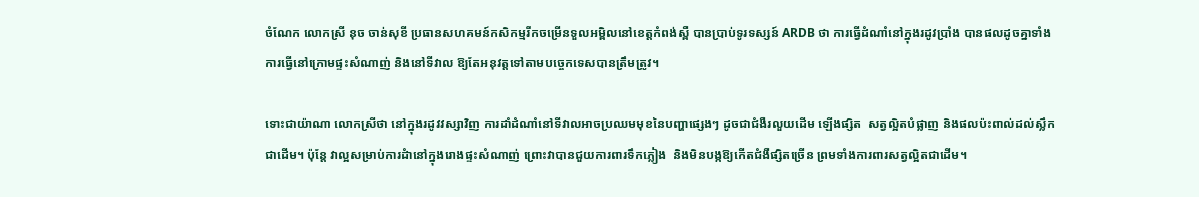ចំណែក លោកស្រី នុច ចាន់សុខី ប្រធានសហគមន៍កសិកម្មរីកចម្រើនទួលអម្ពិលនៅខេត្តកំពង់ស្ពឺ បានប្រាប់ទូរទស្សន៍ ARDB ថា ការធ្វើដំណាំនៅក្នុងរដូវប្រាំង បានផលដូចគ្នាទាំងការធ្វើនៅក្រោមផ្ទះសំណាញ់ និងនៅទីវាល ឱ្យតែអនុវត្តទៅតាមបច្ចេកទេសបានត្រឹមត្រូវ។

ទោះជាយ៉ាណា លោកស្រីថា នៅក្នុងរដូវវស្សាវិញ ការដាំដំណាំនៅទីវាលអាចប្រឈមមុខនៃបញ្ហាផ្សេងៗ ដូចជាជំងឺរលួយដើម ឡើងផ្សិត  សត្វល្អិតបំផ្លាញ និងផលប៉ះពាល់ដល់ស្លឹកជាដើម។ ប៉ុន្តែ វាល្អសម្រាប់ការដំានៅក្នុងរោងផ្ទះសំណាញ់ ព្រោះវាបានជួយការពារទឹកភ្លៀង  និងមិនបង្កឱ្យកើតជំងឺផ្សិតច្រើន ព្រមទាំងការពារសត្វល្អិតជាដើម។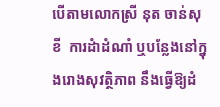បើតាមលោកស្រី នុត ចាន់សុខី  ការដំាដំណាំ ឬបន្លែងនៅក្នុងរោងសុវត្ថិភាព នឹងធ្វើឱ្យដំ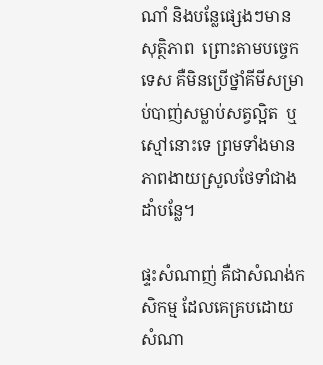ណាំ និងបន្លែផ្សេងៗមានសុត្ថិភាព  ព្រោះតាមបច្ចេកទេស គឺមិនប្រើថ្នាំគីមីសម្រាប់បាញ់សម្លាប់សត្វល្អិត  ឬស្មៅនោះទេ ព្រមទាំងមានភាពងាយស្រួលថែទាំជាងដាំបន្លែ។

ផ្ទះសំណាញ់ គឺជាសំណង់កសិកម្ម ដែលគេគ្របដោយសំណា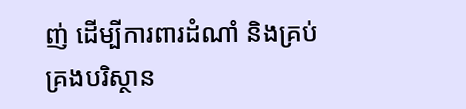ញ់ ដើម្បីការពារដំណាំ និងគ្រប់គ្រងបរិស្ថាន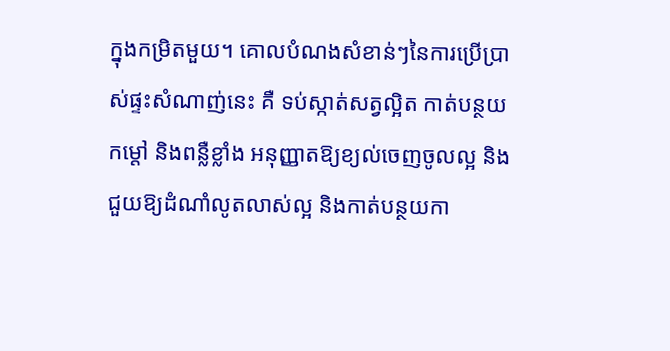ក្នុងកម្រិតមួយ។ គោលបំណងសំខាន់ៗនៃការប្រើប្រាស់ផ្ទះសំណាញ់នេះ គឺ ទប់ស្កាត់សត្វល្អិត កាត់បន្ថយកម្តៅ និងពន្លឺខ្លាំង អនុញ្ញាតឱ្យខ្យល់ចេញចូលល្អ និងជួយឱ្យដំណាំលូតលាស់ល្អ និងកាត់បន្ថយកា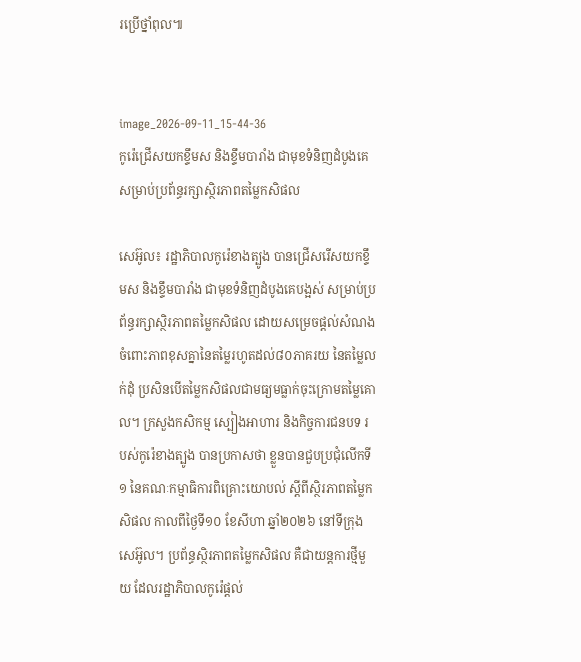រប្រើថ្នាំពុល៕


image_2026-09-11_15-44-36
កូរ៉េជ្រើសយកខ្ទឹមស និងខ្ទឹមបារាំង ជាមុខទំនិញដំបូងគេ សម្រាប់ប្រព័ន្ធរក្សាស្ថិរភាពតម្លៃកសិផល

សេអ៊ូល៖ រដ្ឋាភិបាលកូរ៉េខាងត្បូង បានជ្រើសរើសយកខ្ទឹមស និងខ្ទឹមបារាំង ជាមុខទំនិញដំបូងគេបង្អស់ សម្រាប់ប្រព័ន្ធរក្សាស្ថិរភាពតម្លៃកសិផល ដោយសម្រេចផ្តល់សំណងចំពោះភាពខុសគ្នានៃតម្លៃរហូតដល់៨០ភាគរយ នៃតម្លៃលក់ដុំ ប្រសិនបើតម្លៃកសិផលជាមធ្យមធ្លាក់ចុះក្រោមតម្លៃគោល។ ក្រសួងកសិកម្ម ស្បៀងអាហារ និងកិច្ចការជនបទ របស់កូរ៉េខាងត្បូង បានប្រកាសថា ខ្លួនបានជួបប្រជុំលើកទី១ នៃគណៈកម្មាធិការពិគ្រោះយោបល់ ស្តីពីស្ថិរភាពតម្លៃកសិផល កាលពីថ្ងៃទី១០ ខែសីហា ឆ្នាំ២០២៦ នៅទីក្រុងសេអ៊ូល។ ប្រព័ន្ធស្ថិរភាពតម្លៃកសិផល គឺជាយន្តការថ្មីមួយ ដែលរដ្ឋាភិបាលកូរ៉េផ្តល់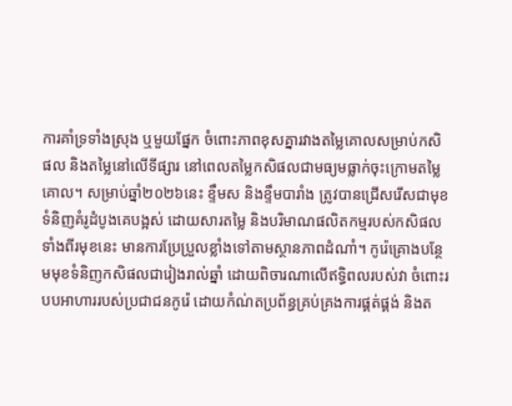ការគាំទ្រទាំងស្រុង ឬមួយផ្នែក ចំពោះភាពខុសគ្នារវាងតម្លៃគោលសម្រាប់កសិផល និងតម្លៃនៅលើទីផ្សារ នៅពេលតម្លៃកសិផលជាមធ្យមធ្លាក់ចុះក្រោមតម្លៃគោល។ សម្រាប់ឆ្នាំ២០២៦នេះ ខ្ទឹមស និងខ្ទឹមបារាំង ត្រូវបានជ្រើសរើសជាមុខទំនិញគំរូដំបូងគេបង្អស់ ដោយសារតម្លៃ និងបរិមាណផលិតកម្មរបស់កសិផលទាំងពីរមុខនេះ មានការប្រែប្រួលខ្លាំងទៅតាមស្ថានភាពដំណាំ។ កូរ៉េគ្រោងបន្ថែមមុខទំនិញកសិផលជារៀងរាល់ឆ្នាំ ដោយពិចារណាលើឥទ្ធិពលរបស់វា ចំពោះរបបអាហាររបស់ប្រជាជនកូរ៉េ ដោយកំណ់តប្រព័ន្ធគ្រប់គ្រងការផ្គត់ផ្គង់ និងត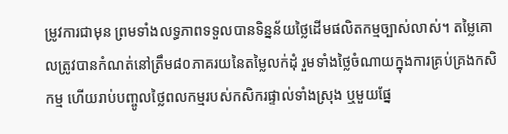ម្រូវការជាមុន ព្រមទាំងលទ្ធភាពទទួលបានទិន្នន័យថ្លៃដើមផលិតកម្មច្បាស់លាស់។ តម្លៃគោលត្រូវបានកំណត់នៅត្រឹម៨០ភាគរយនៃតម្លៃលក់ដុំ រួមទាំងថ្លៃចំណាយក្នុងការគ្រប់គ្រងកសិកម្ម ហើយរាប់បញ្ចូលថ្លៃពលកម្មរបស់កសិករផ្ទាល់ទាំងស្រុង ឬមួយផ្នែ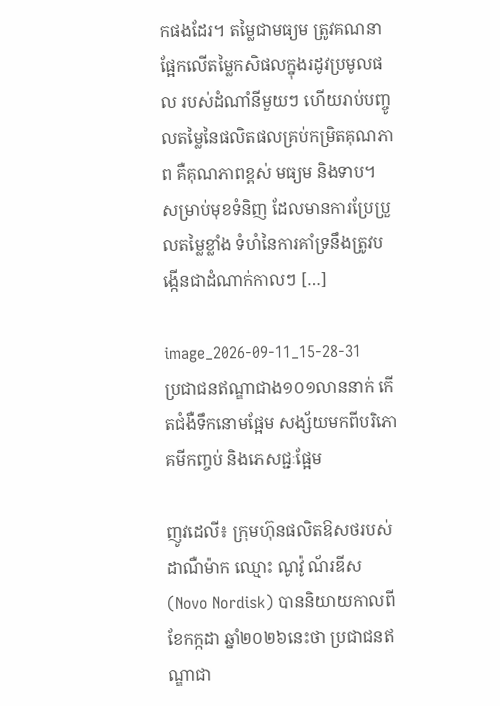កផងដែរ។ តម្លៃជាមធ្យម ត្រូវគណនាផ្អែកលើតម្លៃកសិផលក្នុងរដូវប្រមូលផល របស់ដំណាំនីមួយៗ ហើយរាប់បញ្ចូលតម្លៃនៃផលិតផលគ្រប់កម្រិតគុណភាព គឺគុណភាពខ្ពស់ មធ្យម និងទាប។ សម្រាប់មុខទំនិញ ដែលមានការប្រែប្រួលតម្លៃខ្លាំង ទំហំនៃការគាំទ្រនឹងត្រូវបង្កើនជាដំណាក់កាលៗ […]

image_2026-09-11_15-28-31
ប្រជាជនឥណ្ឌាជាង១០១លាននាក់ កើតជំងឺទឹកនោមផ្អែម សង្ស័យមកពីបរិភោគមីកញ្ចប់ និងភេសជ្ជៈផ្អែម

ញូវដេលី៖ ក្រុមហ៊ុនផលិតឱសថរបស់ដាណឺម៉ាក ឈ្មោះ ណូវ៉ូ ណ័រឌីស (Novo Nordisk) បាននិយាយកាលពីខែកក្កដា ឆ្នាំ២០២៦នេះថា ប្រជាជនឥណ្ឌាជា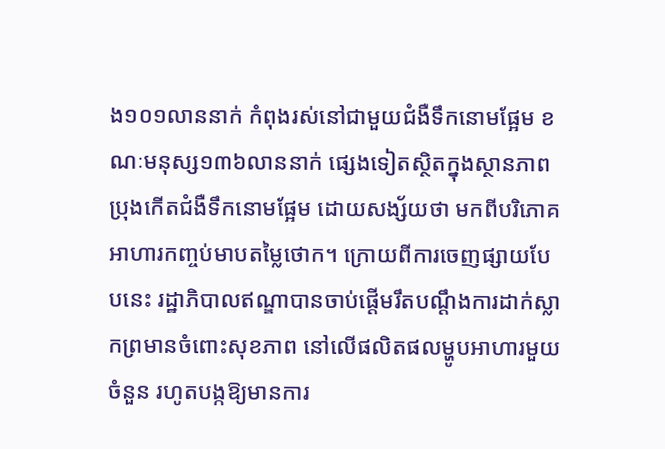ង១០១លាននាក់ កំពុងរស់នៅជាមួយជំងឺទឹកនោមផ្អែម ខណៈមនុស្ស១៣៦លាននាក់ ផ្សេងទៀតស្ថិតក្នុងស្ថានភាពប្រុងកើតជំងឺទឹកនោមផ្អែម ដោយសង្ស័យថា មកពីបរិភោគអាហារកញ្ចប់មាបតម្លៃថោក។ ក្រោយពីការចេញផ្សាយបែបនេះ រដ្ឋាភិបាលឥណ្ឌាបានចាប់ផ្តើមរឹតបណ្ដឹងការដាក់ស្លាកព្រមានចំពោះសុខភាព នៅលើផលិតផលម្ហូបអាហារមួយចំនួន រហូតបង្កឱ្យមានការ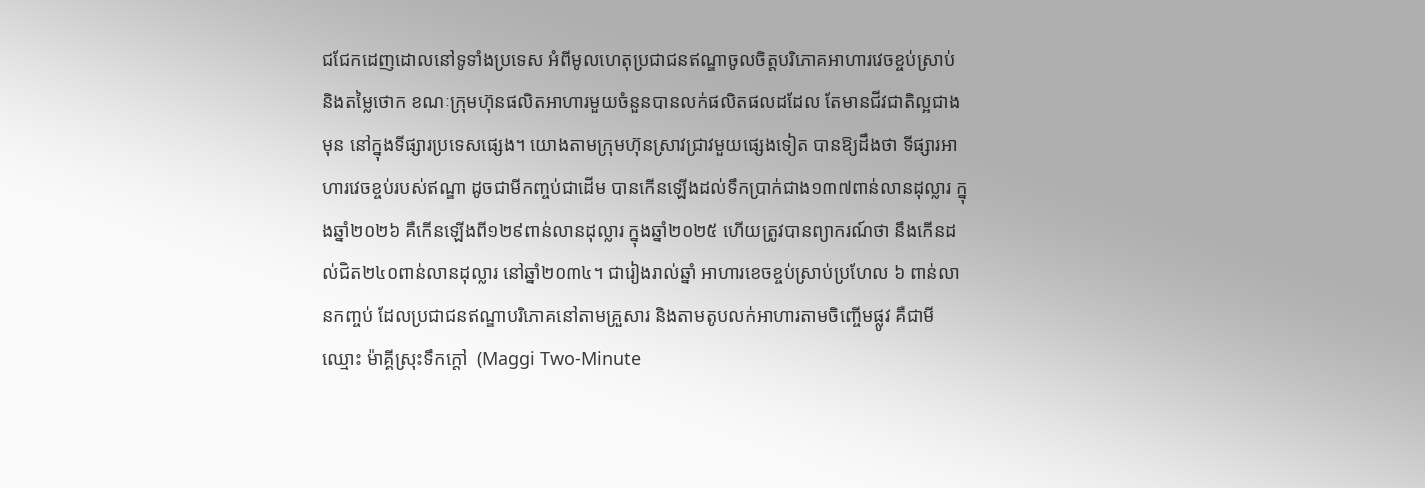ជជែកដេញដោលនៅទូទាំងប្រទេស អំពីមូលហេតុប្រជាជនឥណ្ឌាចូលចិត្តបរិភោគអាហារវេចខ្ចប់ស្រាប់ និងតម្លៃថោក ខណៈក្រុមហ៊ុនផលិតអាហារមួយចំនួនបានលក់ផលិតផលដដែល តែមានជីវជាតិល្អជាងមុន នៅក្នុងទីផ្សារប្រទេសផ្សេង។ យោងតាមក្រុមហ៊ុនស្រាវជ្រាវមួយផ្សេងទៀត បានឱ្យដឹងថា ទីផ្សារអាហារវេចខ្ចប់របស់ឥណ្ឌា ដូចជាមីកញ្ចប់ជាដើម បានកើនឡើងដល់ទឹកប្រាក់ជាង១៣៧ពាន់លានដុល្លារ ក្នុងឆ្នាំ២០២៦ គឺកើនឡើងពី១២៩ពាន់លានដុល្លារ ក្នុងឆ្នាំ២០២៥ ហើយត្រូវបានព្យាករណ៍ថា នឹងកើនដល់ជិត២៤០ពាន់លានដុល្លារ នៅឆ្នាំ២០៣៤។ ជារៀងរាល់ឆ្នាំ អាហារខេចខ្ចប់ស្រាប់ប្រហែល ៦ ពាន់លានកញ្ចប់ ដែលប្រជាជនឥណ្ឌាបរិភោគនៅតាមគ្រួសារ និងតាមតូបលក់អាហារតាមចិញ្ចើមផ្លូវ គឺជាមីឈ្មោះ ម៉ាគ្គីស្រុះទឹកក្តៅ  (Maggi Two-Minute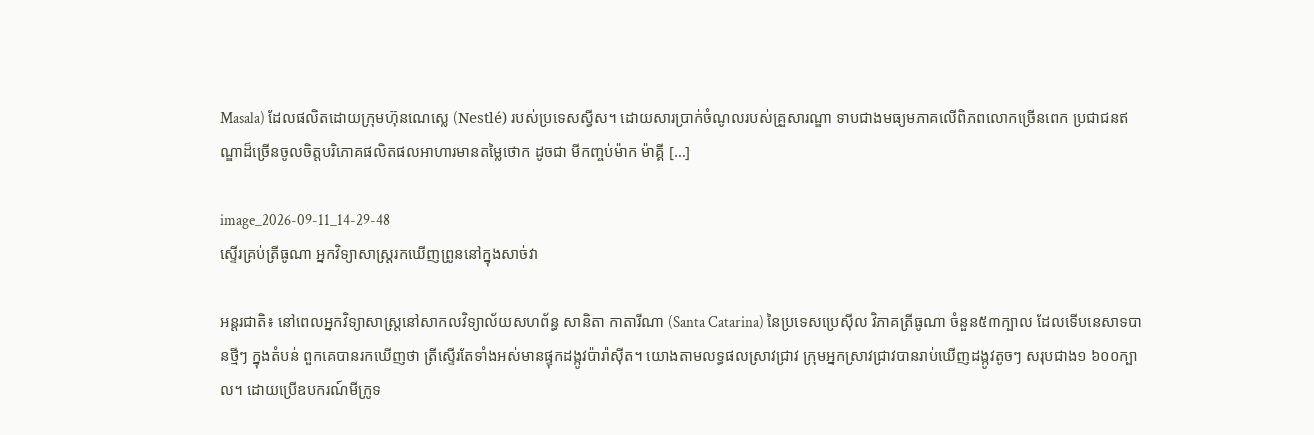Masala) ដែលផលិតដោយក្រុមហ៊ុនណេស្លេ (Nestlé) របស់ប្រទេសស្វីស។ ដោយសារប្រាក់ចំណូលរបស់គ្រួសារណ្ឌា ទាបជាងមធ្យមភាគលើពិភពលោកច្រើនពេក ប្រជាជនឥណ្ឌាដ៏ច្រើនចូលចិត្តបរិភោគផលិតផលអាហារមានតម្លៃថោក ដូចជា មីកញ្ចប់ម៉ាក ម៉ាគ្គី […]

image_2026-09-11_14-29-48
ស្ទើរគ្រប់ត្រីធូណា អ្នកវិទ្យាសាស្ត្ររកឃើញព្រូននៅក្នុងសាច់វា

អន្តរជាតិ៖ នៅពេលអ្នកវិទ្យាសាស្ត្រនៅសាកលវិទ្យាល័យសហព័ន្ធ សានិតា កាតារីណា (Santa Catarina) នៃប្រទេសប្រេស៊ីល វិភាគត្រីធូណា ចំនួន៥៣ក្បាល ដែលទើបនេសាទបានថ្មីៗ ក្នុងតំបន់ ពួកគេបានរកឃើញថា ត្រីស្ទើរតែទាំងអស់មានផ្ទុកដង្កូវប៉ារ៉ាស៊ីត។ យោងតាមលទ្ធផលស្រាវជ្រាវ ក្រុមអ្នកស្រាវជ្រាវបានរាប់ឃើញដង្កូវតូចៗ សរុបជាង១ ៦០០ក្បាល។ ដោយប្រើឧបករណ៍មីក្រូទ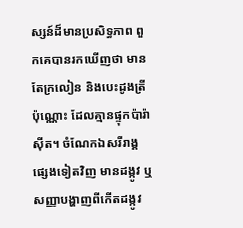ស្សន៍ដ៏មានប្រសិទ្ធភាព ពួកគេបានរកឃើញថា មានតែក្រលៀន និងបេះដូងត្រីប៉ុណ្ណោះ ដែលគ្មានផ្ទុកប៉ារ៉ាស៊ីត។ ចំណែកឯសរីរាង្គផ្សេងទៀតវិញ មានដង្កូវ ឬសញ្ញាបង្ហាញពីកើតដង្កូវ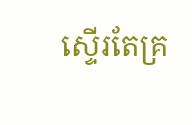ស្ទើរតែគ្រ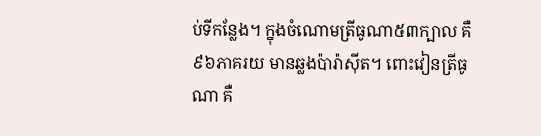ប់ទីកន្លែង។ ក្នុងចំណោមត្រីធូណា៥៣ក្បាល គឺ៩៦ភាគរយ មានឆ្លងប៉ារ៉ាស៊ីត។ ពោះវៀនត្រីធូណា គឺ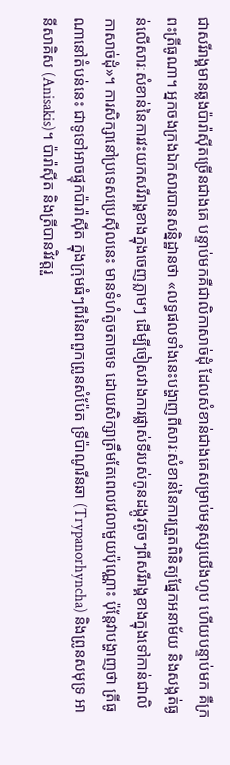ជាសរីរាង្គមានឆ្លងប៉ារ៉ាស៊ីតច្រើនជាងគេ បន្ទាប់មកគឺជាលិកាសាច់ដុំ ដែលសំខាន់ជាងគេសម្រាប់មនុស្សយើងហូប ហើយបន្ទាប់មក គឺក្រពះត្រីធូណា។ អ្នកចងក្រងឯកសារបានសន្និដ្ឋានថា «លទ្ធផលទាំងនេះបង្ហាញពីសារៈសំខាន់នៃការត្រួតពិនិត្យផ្នែកអនាម័យ និងសង្កត់ធ្ងន់លើសារៈសំខាន់នៃការវះយកសរីរាង្គខាងក្នុងចេញភ្លាមៗ ដើម្បីចៀសវាងការផ្លាស់ទីរបស់កូនដង្កូវតូចៗពីសរីរាង្គខាងក្នុងទៅកាន់ជាលិកាសាច់ដុំ»។ ការសិក្សានៅប្រទេសប្រេស៊ីលនេះ មានទំហំតូចតាចទេ ដោយសិក្សាត្រឹមតែពេលវេលាមួយប៉ុណ្ណោះ ប៉ុន្តែវាបង្ហាញថា ត្រីធូណានៅតំបន់នេះ ជាទូទៅអាចផ្ទុកប៉ារ៉ាស៊ីត ក្នុងក្រុមធំៗពីរនៃពពួកព្រូនសំប៉ែត ទ្រីប៉ាណូរីនឆា (Trypanorhyncha) និងព្រូនសមុទ្រ អានីសាគិស (Anisakis)។ ប៉ារ៉ាស៊ីត និងត្រីបានវិវត្តរួ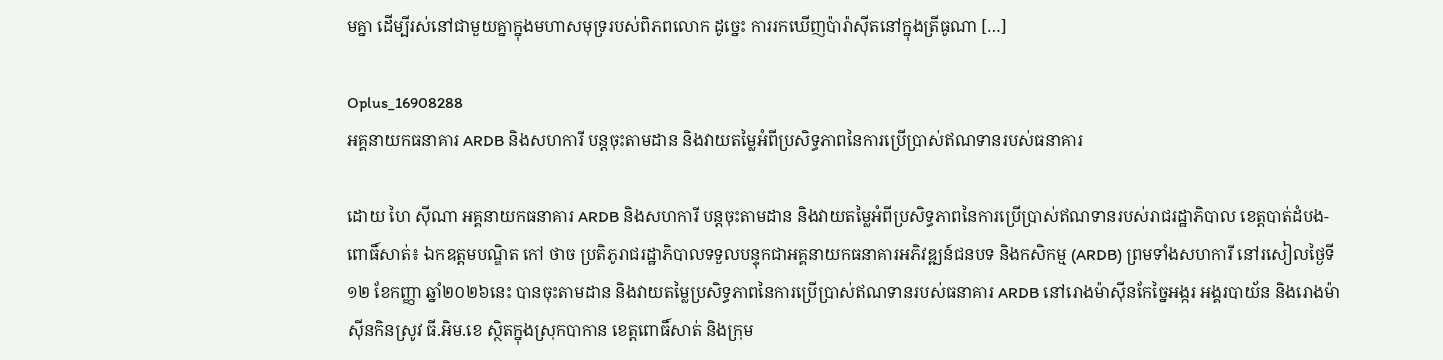មគ្នា ដើម្បីរស់នៅជាមួយគ្នាក្នុងមហាសមុទ្ររបស់ពិភពលោក ដូច្នេះ ការរកឃើញប៉ារ៉ាស៊ីតនៅក្នុងត្រីធូណា […]

Oplus_16908288
អគ្គនាយកធនាគារ ARDB និងសហការី បន្តចុះតាមដាន និងវាយតម្លៃអំពីប្រសិទ្ធភាពនៃការប្រើប្រាស់ឥណទានរបស់ធនាគារ

ដោយ ហៃ ស៊ីណា អគ្គនាយកធនាគារ ARDB និងសហការី បន្តចុះតាមដាន និងវាយតម្លៃអំពីប្រសិទ្ធភាពនៃការប្រើប្រាស់ឥណទានរបស់រាជរដ្ឋាភិបាល ខេត្តបាត់ដំបង-ពោធិ៍សាត់៖ ឯកឧត្តមបណ្ឌិត កៅ ថាច ប្រតិភូរាជរដ្ឋាភិបាលទទួលបន្ទុកជាអគ្គនាយកធនាគារអភិវឌ្ឍន៍ជនបទ និងកសិកម្ម (ARDB) ព្រមទាំងសហការី នៅរសៀលថ្ងៃទី១២ ខែកញ្ញា ឆ្នាំ២០២៦នេះ បានចុះតាមដាន និងវាយតម្លៃប្រសិទ្ធភាពនៃការប្រើប្រាស់ឥណទានរបស់ធនាគារ ARDB នៅរោងម៉ាស៊ីនកែច្នៃអង្ករ អង្គរបាយ័ន និងរោងម៉ាស៊ីនកិនស្រូវ ធី.អិម.ខេ ស្ថិតក្នុងស្រុកបាកាន ខេត្តពោធិ៍សាត់ និងក្រុម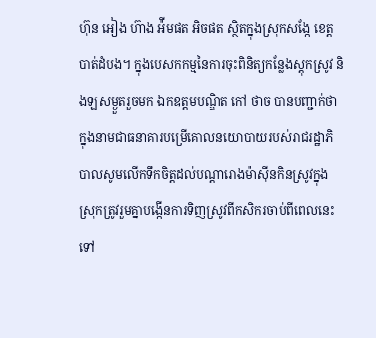ហ៊ុន អៀង ហ៊ាង អ៉ីមផត អិចផត ស្ថិតក្នុងស្រុកសង្កែ ខេត្តបាត់ដំបង។ ក្នុងបេសកកម្មនៃការចុះពិនិត្យកន្លែងស្តុកស្រូវ និងឡសម្ងួតរួចមក ឯកឧត្តមបណ្ឌិត កៅ ថាច បានបញ្ជាក់ថា ក្នុងនាមជាធនាគារបម្រើគោលនយោបាយរបស់រាជរដ្ឋាភិបាលសូមលើកទឹកចិត្តដល់បណ្តារោងម៉ាស៊ីនកិនស្រូវក្នុងស្រុកត្រូវរួមគ្នាបង្កើនការទិញស្រូវពីកសិករចាប់ពីពេលនេះទៅ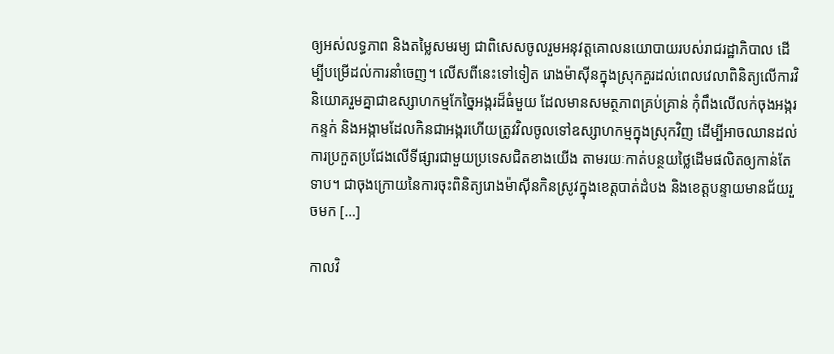ឲ្យអស់លទ្ធភាព និងតម្លៃសមរម្យ ជាពិសេសចូលរួមអនុវត្តគោលនយោបាយរបស់រាជរដ្ឋាភិបាល ដើម្បីបម្រើដល់ការនាំចេញ។ លើសពីនេះទៅទៀត រោងម៉ាស៊ីនក្នុងស្រុកគួរដល់ពេលវេលាពិនិត្យលើការវិនិយោគរួមគ្នាជាឧស្សាហកម្មកែច្នៃអង្ករដ៏ធំមួយ ដែលមានសមត្ថភាពគ្រប់គ្រាន់ កុំពឹងលើលក់ចុងអង្ករ កន្ទក់ និងអង្កាមដែលកិនជាអង្ករហើយត្រូវវិលចូលទៅឧស្សាហកម្មក្នុងស្រុកវិញ ដើម្បីអាចឈានដល់ការប្រកួតប្រជែងលើទីផ្សារជាមួយប្រទេសជិតខាងយើង តាមរយៈកាត់បន្ថយថ្លៃដើមផលិតឲ្យកាន់តែទាប។ ជាចុងក្រោយនៃការចុះពិនិត្យរោងម៉ាស៊ីនកិនស្រូវក្នុងខេត្តបាត់ដំបង និងខេត្តបន្ទាយមានជ័យរួចមក […]

កាលវិ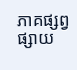ភាគផ្សព្វផ្សាយ